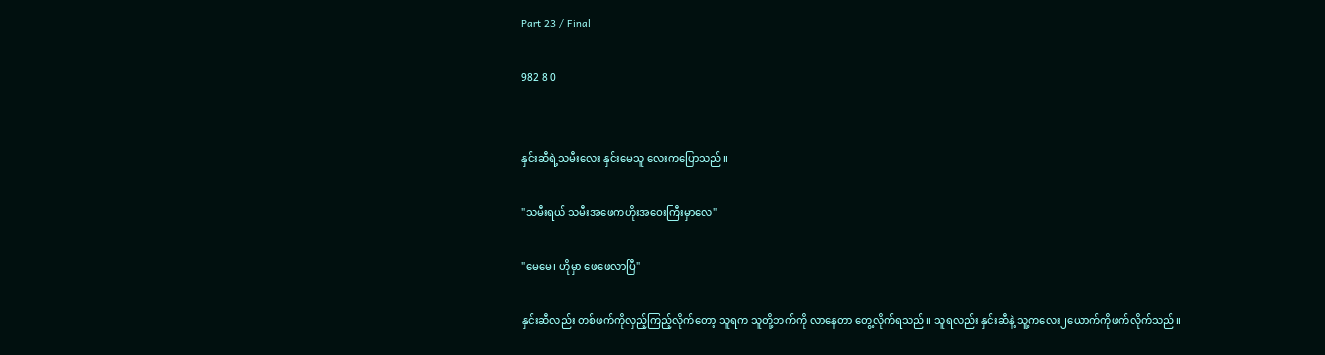Part 23 / Final

982 8 0


နှင်းဆီရဲ့သမီးလေး နှင်းမေသူ လေးကပြောသည်။

"သမီးရယ် သမီးအဖေကဟိုးအဝေးကြီးမှာလေ"

"မေမေ၊ ဟိုမှာ ဖေဖေလာပြီ"

နှင်းဆီလည်း တစ်ဖက်ကိုလှည့်ကြည့်လိုက်တော့ သူရက သူတို့ဘက်ကို လာနေတာ တွေ့လိုက်ရသည်။ သူရလည်း နှင်းဆီနဲ့ သူ့ကလေး၂ယောက်ကိုဖက်လိုက်သည်။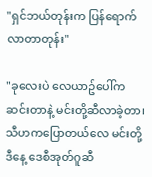"ရှင်ဘယ်တုန်းက ပြန်ရောက်လာတာတုန်း"

"ခုလေးပဲ လေယာဥ်ပေါ်က ဆင်းတာနဲ့ မင်းတို့ဆီလာခဲ့တာ၊ သီဟကပြောတယ်လေ မင်းတို့ဒီနေ့ ဒေစီအုတ်ဂူဆီ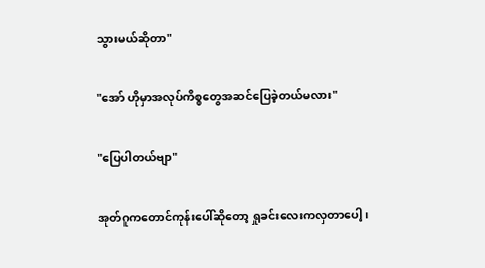သွားမယ်ဆိုတာ"

"အော် ဟိုမှာအလုပ်ကိစ္စတွေအဆင်ပြေခဲ့တယ်မလား"

"ပြေပါတယ်ဗျာ"

အုတ်ဂူကတောင်ကုန်းပေါ်ဆိုတော့ ရှုခင်းလေးကလှတာပေါ့၊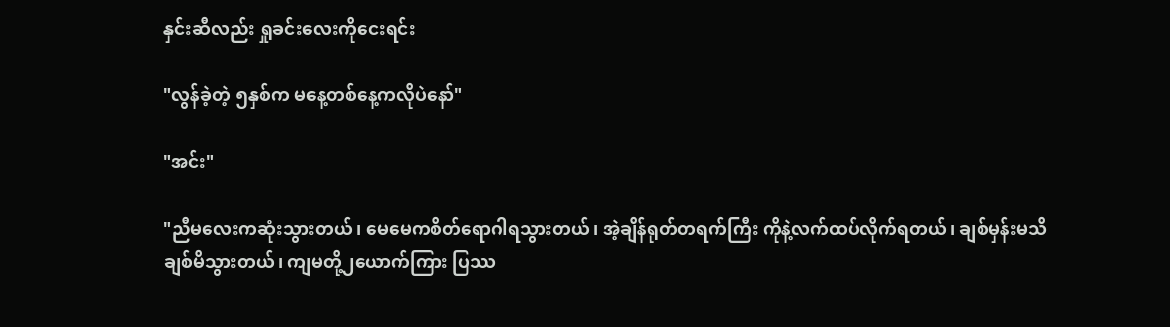နှင်းဆီလည်း ရှုခင်းလေးကိုငေးရင်း

"လွန်ခဲ့တဲ့ ၅နှစ်က မနေ့တစ်နေ့ကလိုပဲနော်"

"အင်း"

"ညီမလေးကဆုံးသွားတယ်၊ မေမေကစိတ်ရောဂါရသွားတယ်၊ အဲ့ချိန်ရုတ်တရက်ကြီး ကိုနဲ့လက်ထပ်လိုက်ရတယ်၊ ချစ်မှန်းမသိ ချစ်မိသွားတယ်၊ ကျမတို့၂ယောက်ကြား ပြဿ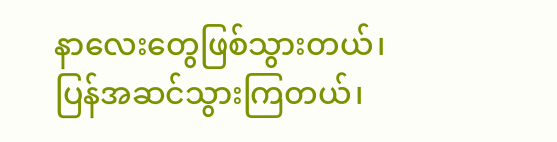နာလေးတွေဖြစ်သွားတယ်၊ ပြန်အဆင်သွားကြတယ်၊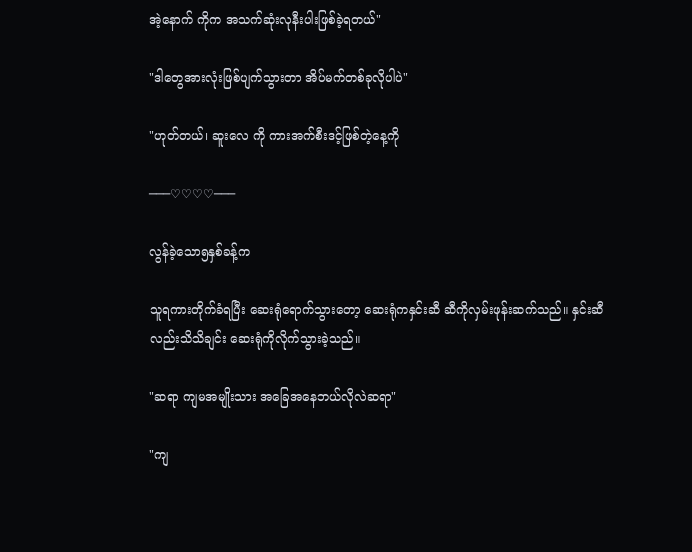အဲ့နောက် ကိုက အသက်ဆုံးလုနီးပါးဖြစ်ခဲ့ရတယ်"

"ဒါတွေအားလုံးဖြစ်ပျက်သွားတာ အိပ်မက်တစ်ခုလိုပါပဲ"

"ဟုတ်တယ်၊ ဆူးလေ ကို ကားအက်စီးဒင့်ဖြစ်တဲ့နေ့ကို

───♡♡♡♡───

လွန်ခဲ့သော၅နှစ်ခန့်က

သူရကားတိုက်ခံရပြီး ဆေးရုံရောက်သွားတော့ ဆေးရုံကနှင်းဆီ ဆီကိုလှမ်းဖုန်းဆက်သည်။ နှင်းဆီလည်းသိသိချင်း ဆေးရုံကိုလိုက်သွားခဲ့သည်။

"ဆရာ ကျမအမျိုးသား အခြေအနေဘယ်လိုလဲဆရာ"

"ကျ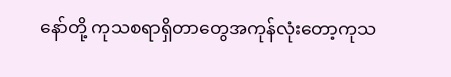နော်တို့ ကုသစရာရှိတာတွေအကုန်လုံးတော့ကုသ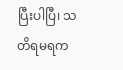ပြီးပါပြီ၊ သတိရမရက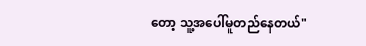တော့ သူ့အပေါ်မူတည်နေတယ်"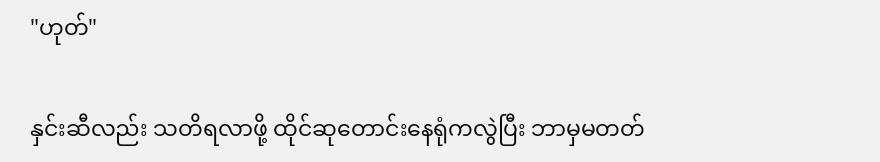"ဟုတ်"

နှင်းဆီလည်း သတိရလာဖို့ ထိုင်ဆုတောင်းနေရုံကလွဲပြီး ဘာမှမတတ်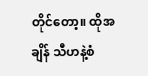တိုင်တော့။ ထိုအချိန် သီဟနဲ့စံ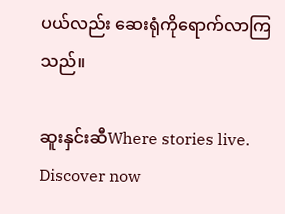ပယ်လည်း ဆေးရုံကိုရောက်လာကြသည်။

ဆူးနှင်းဆီWhere stories live. Discover now